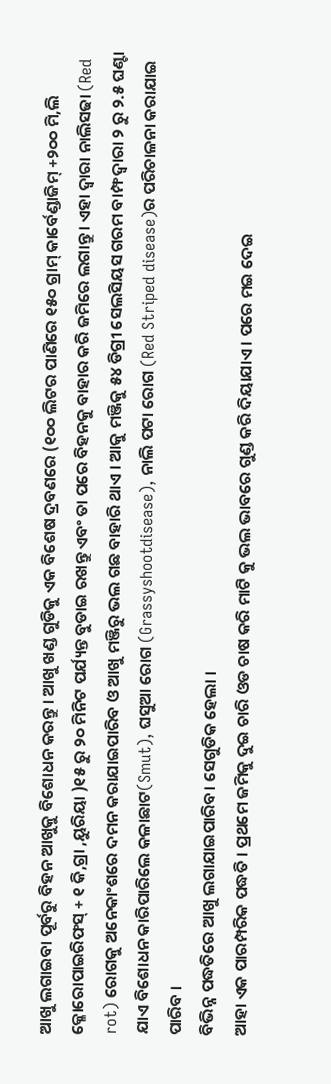ଆଖୁ ଲଗାଇବା ପୂର୍ବରୁ ବିହନ ଆଖୁକୁ ବିଶୋଧନ କରନ୍ତୁ । ଆଖୁ ଖଣ୍ଡ ଗୁଡିକୁ ଏକ ବିଶେଷ ଦ୍ରବଣରେ (୧୦୦ ଲିଟର ପାଣିରେ ୧୫୦ ଗ୍ରାମ୍ କାର୍ବେଣ୍ଡାଜିମ୍ +୨୦୦ ମି,ଲି କ୍ଳୋରୋପାଇରିଫସ୍ + ୧ କି,ଗ୍ରା ,ୟୁରିୟା )୧୫ ରୁ ୨୦ ମିନିଟ ପର୍ଯ୍ୟନ୍ତ ବୁଡାଇ ରଖନ୍ତୁ ଏବଂ ତା ପରେ ବିହନକୁ ବାହାର କରି ଜମିରେ ଲଗାନ୍ତୁ । ଏହା ଦ୍ଵାରା ନାଲିସଢା (Red rot) ରୋଗକୁ ଅନେକାଂଶରେ ଦମନ କରାଯାଇପାରିବ ଓ ଆଖୁ ମଞ୍ଜିରୁ ଭଲ ଗଛ ବାହାରି ଥାଏ । ଆକୁ ମଞ୍ଜିକୁ ୫୪ ଡିଗ୍ରୀ ସେଲସିୟସ ଗରମ ବାମ୍ଫ ଦ୍ଵାରା ୨ ରୁ ୨.୫ ଘଣ୍ଟା ଯାଏ ବିଶୋଧନ କାରିପାରିଲେ କଳାଛାଟ(Smut), ଘସୁଆ ରୋଗ (Grassyshootdisease), ନାଲି ପଟା ରୋଗ (Red Striped disease)ର ପରିଚାଳନା କରାଯାଇ ପାରିବ ।
ବିଭିନ୍ନ ପଦ୍ଧତିରେ ଆଖୁ ଲଗାଯାଇପାରିବ। ସେଗୁଡିକ ହେଲା ।
ଆହା ଏକ ପାରମ୍ପରିକ ପଦ୍ଧତି । ପ୍ରଥମେ ଜମିକୁ ଦୁଇ ଚାରି ଓଡ ଚାଷ କରି ମାଟି କୁ ଭଲ ଭାବରେ ଗୁଣ୍ଡ କରି ଦିୟାଯାଏ । ପରେ ମଇ ଦେଇ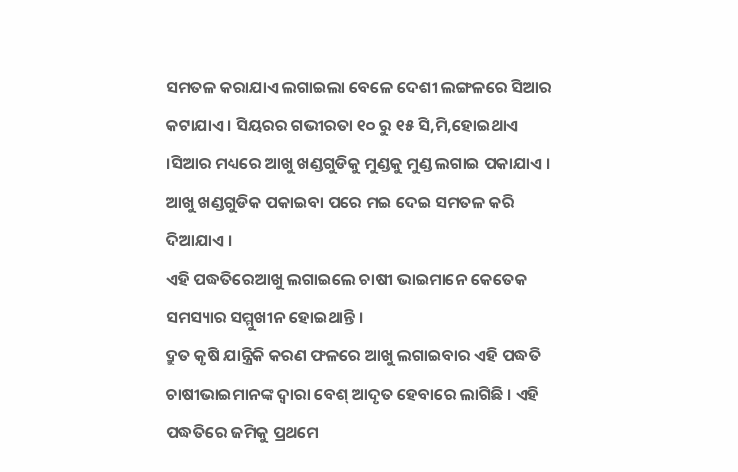ସମତଳ କରାଯାଏ ଲଗାଇଲା ବେଳେ ଦେଶୀ ଲଙ୍ଗଳରେ ସିଆର କଟାଯାଏ । ସିୟରର ଗଭୀରତା ୧୦ ରୁ ୧୫ ସି,ମି,ହୋଇଥାଏ ।ସିଆର ମଧ୍ୟରେ ଆଖୁ ଖଣ୍ଡଗୁଡିକୁ ମୁଣ୍ଡକୁ ମୁଣ୍ଡ ଲଗାଇ ପକାଯାଏ । ଆଖୁ ଖଣ୍ଡଗୁଡିକ ପକାଇବା ପରେ ମଇ ଦେଇ ସମତଳ କରି ଦିଆଯାଏ ।
ଏହି ପଦ୍ଧତିରେଆଖୁ ଲଗାଇଲେ ଚାଷୀ ଭାଇମାନେ କେତେକ ସମସ୍ୟାର ସମ୍ମୁଖୀନ ହୋଇଥାନ୍ତି ।
ଦ୍ରୁତ କୃଷି ଯାନ୍ତ୍ରିକି କରଣ ଫଳରେ ଆଖୁ ଲଗାଇବାର ଏହି ପଦ୍ଧତି ଚାଷୀଭାଇମାନଙ୍କ ଦ୍ଵାରା ବେଶ୍ ଆଦୃତ ହେବାରେ ଲାଗିଛି । ଏହି ପଦ୍ଧତିରେ ଜମିକୁ ପ୍ରଥମେ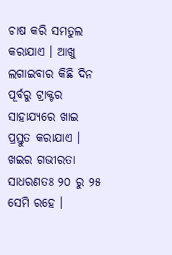ଚାଷ କରି ସମତୁଲ କରାଯାଏ । ଆଖୁ ଲଗାଇବାର କିଛି ଦିନ ପୂର୍ବରୁ ଟ୍ରାକ୍ଟର ସାହାଯ୍ୟରେ ଖାଇ ପ୍ରସ୍ତୁତ କରାଯାଏ । ଖଇର ଗଭୀରତା ସାଧରଣତଃ ୨୦ ରୁ ୨୫ ସେମି ରହେ ।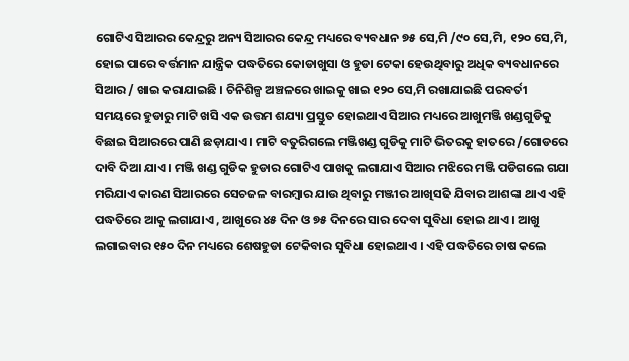ଗୋଟିଏ ସିଆରର କେନ୍ଦ୍ରରୁ ଅନ୍ୟ ସିଆରର କେନ୍ଦ୍ର ମଧ୍ୟରେ ବ୍ୟବଧାନ ୭୫ ସେ,ମି /୯୦ ସେ,ମି, ୧୨୦ ସେ,ମି, ହୋଇ ପାରେ ବର୍ତ୍ତମାନ ଯାନ୍ତ୍ରିକ ପଦ୍ଧତିରେ କୋଡାଖୁସା ଓ ହୁଡା ଟେକା ହେଉଥିବାରୁ ଅଧିକ ବ୍ୟବଧାନରେ ସିଆର / ଖାଇ କରାଯାଇଛି । ଚିନିଶିଳ୍ପ ଅଞ୍ଚଳରେ ଖାଇକୁ ଖାଇ ୧୨୦ ସେ,ମି ରଖାଯାଇଛି ପରବର୍ତୀ ସମୟରେ ହୁଡାରୁ ମାଟି ଖସି ଏକ ଉତ୍ତମ ଶଯ୍ୟା ପ୍ରସ୍ତୁତ ହୋଇଥାଏ ସିଆର ମଧ୍ୟରେ ଆଖୁମଞ୍ଜି ଖଣ୍ଡଗୁଡିକୁ ବିଛାଇ ସିଆରରେ ପାଣି ଛଡ଼ାଯାଏ । ମାଟି ବତୁରିଗଲେ ମଞ୍ଜିଖଣ୍ଡ ଗୁଡିକୁ ମାଟି ଭିତରକୁ ହାତରେ /ଗୋଡରେ ଦାବି ଦିଆ ଯାଏ । ମଞ୍ଜି ଖଣ୍ଡ ଗୁଡିକ ହୁଡାର ଗୋଟିଏ ପାଖକୁ ଲଗାଯାଏ ସିଆର ମଝିରେ ମଞ୍ଜି ପଡିଗଲେ ଗଯା ମରିଯାଏ କାରଣ ସିଆରରେ ସେଚଜଳ ବାରମ୍ବାର ଯାଉ ଥିବାରୁ ମଞ୍ଜୀର ଆଖିସଢି ଯିବାର ଆଶଙ୍କା ଥାଏ ଏହି ପଦ୍ଧତିରେ ଆକୁ ଲଗାଯାଏ , ଆଖୁରେ ୪୫ ଦିନ ଓ ୭୫ ଦିନରେ ସାର ଦେବା ସୁବିଧା ହୋଇ ଥାଏ । ଆଖୁ ଲଗାଇବାର ୧୫୦ ଦିନ ମଧ୍ୟରେ ଶେଷହୁଡା ଟେକିବାର ସୁବିଧା ହୋଇଥାଏ । ଏହି ପଦ୍ଧତିରେ ଚାଷ କଲେ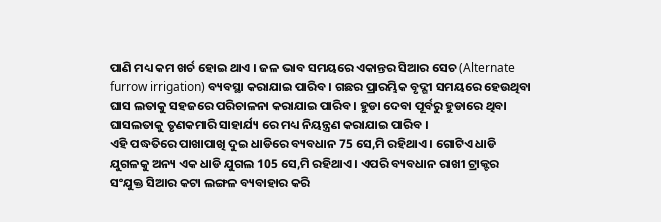ପାଣି ମଧ୍ୟ କମ ଖର୍ଚ ହୋଇ ଥାଏ । ଜଳ ଭାବ ସମୟରେ ଏକାନ୍ତର ସିଆର ସେଚ (Alternate furrow irrigation) ବ୍ୟବସ୍ଥା କରାଯାଇ ପାରିବ । ଗଛର ପ୍ରାରମ୍ଭିକ ବୃଦ୍ଗୀ ସମୟରେ ହେଉଥିବା ଘାସ ଲତାକୁ ସହଜରେ ପରିଚାଳନା କରାଯାଇ ପାରିବ । ହୁଡା ଦେବା ପୂର୍ବରୁ ହୁଡାରେ ଥିବା ଘାସଲତାକୁ ତୃଣକମାରି ସାହାର୍ଯ୍ୟ ରେ ମଧ୍ୟ ନିୟନ୍ତ୍ରଣ କରାଯାଇ ପାରିବ ।
ଏହି ପଦ୍ଧତିରେ ପାଖାପାଖି ଦୁଇ ଧାଡିରେ ବ୍ୟବଧାନ 75 ସେ,ମି ରହିଥାଏ । ଗୋଟିଏ ଧାଡି ଯୁଗଳକୁ ଅନ୍ୟ ଏକ ଧାଡି ଯୁଗଲ 105 ସେ,ମି ରହିଥାଏ । ଏପରି ବ୍ୟବଧାନ ରାଖୀ ଟ୍ରାକ୍ଟର ସଂଯୁକ୍ତ ସିଆର କଟା ଲଙ୍ଗଳ ବ୍ୟବାହାର କରି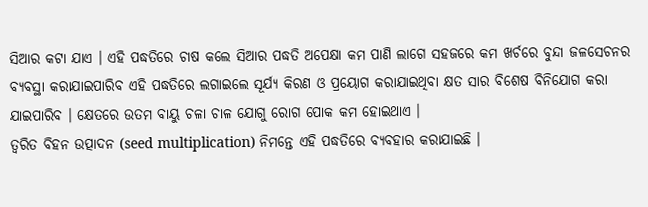ସିଆର କଟା ଯାଏ । ଏହି ପଦ୍ଧତିରେ ଚାଷ କଲେ ସିଆର ପଦ୍ଧତି ଅପେକ୍ଷା କମ ପାଣି ଲାଗେ ସହଜରେ କମ ଖର୍ଚରେ ବୁନ୍ଦା ଜଳସେଚନର ବ୍ୟବସ୍ଥା କରାଯାଇପାରିବ ଏହି ପଦ୍ଧତିରେ ଲଗାଇଲେ ସୂର୍ଯ୍ୟ କିରଣ ଓ ପ୍ରୟୋଗ କରାଯାଇଥିବା କ୍ଷତ ସାର ବିଶେଷ ବିନିଯୋଗ କରା ଯାଇପାରିବ । କ୍ଷେତରେ ଉତମ ବାୟୁ ଚଳା ଚାଳ ଯୋଗୁ ରୋଗ ପୋକ କମ ହୋଇଥାଏ ।
ତ୍ଵରିତ ବିହନ ଉତ୍ପାଦନ (seed multiplication) ନିମନ୍ତେ ଏହି ପଦ୍ଧତିରେ ବ୍ୟବହାର କରାଯାଇଛି ।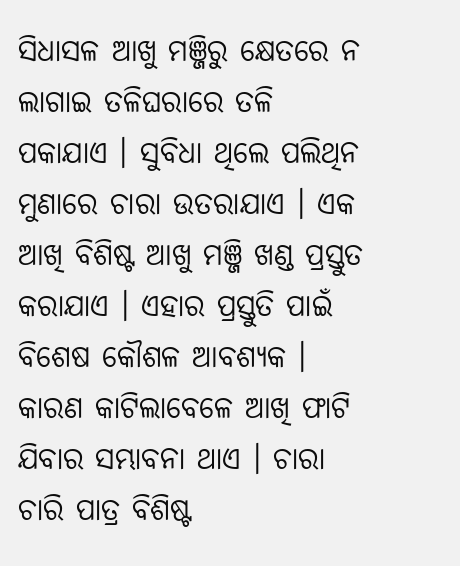ସିଧାସଳ ଆଖୁ ମଞ୍ଜିରୁ କ୍ଷେତରେ ନ ଲାଗାଇ ତଳିଘରାରେ ତଳି ପକାଯାଏ । ସୁବିଧା ଥିଲେ ପଲିଥିନ ମୁଣାରେ ଚାରା ଉତରାଯାଏ । ଏକ ଆଖି ବିଶିଷ୍ଟ ଆଖୁ ମଞ୍ଜି ଖଣ୍ଡ ପ୍ରସ୍ତୁତ କରାଯାଏ । ଏହାର ପ୍ରସ୍ତୁତି ପାଇଁ ବିଶେଷ କୌଶଳ ଆବଶ୍ୟକ । କାରଣ କାଟିଲାବେଳେ ଆଖି ଫାଟି ଯିବାର ସମ୍ଭାବନା ଥାଏ । ଚାରା ଚାରି ପାତ୍ର ବିଶିଷ୍ଟ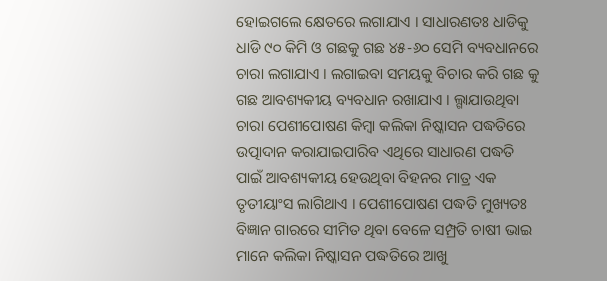ହୋଇଗଲେ କ୍ଷେତରେ ଲଗାଯାଏ । ସାଧାରଣତଃ ଧାଡିକୁ ଧାଡି ୯୦ କିମି ଓ ଗଛକୁ ଗଛ ୪୫-୬୦ ସେମି ବ୍ୟବଧାନରେ ଚାରା ଲଗାଯାଏ । ଲଗାଇବା ସମୟକୁ ବିଚାର କରି ଗଛ କୁ ଗଛ ଆବଶ୍ୟକୀୟ ବ୍ୟବଧାନ ରଖାଯାଏ । ଲ୍ଗାଯାଉଥିବା ଚାରା ପେଶୀପୋଷଣ କିମ୍ବା କଲିକା ନିଷ୍କାସନ ପଦ୍ଧତିରେ ଉତ୍ପାଦାନ କରାଯାଇପାରିବ ଏଥିରେ ସାଧାରଣ ପଦ୍ଧତି ପାଇଁ ଆବଶ୍ୟକୀୟ ହେଉଥିବା ବିହନର ମାତ୍ର ଏକ ତୃତୀୟାଂସ ଲାଗିଥାଏ । ପେଶୀପୋଷଣ ପଦ୍ଧତି ମୁଖ୍ୟତଃ ବିଜ୍ଞାନ ଗାରରେ ସୀମିତ ଥିବା ବେଳେ ସମ୍ପ୍ରତି ଚାଷୀ ଭାଇ ମାନେ କଲିକା ନିଷ୍କାସନ ପଦ୍ଧତିରେ ଆଖୁ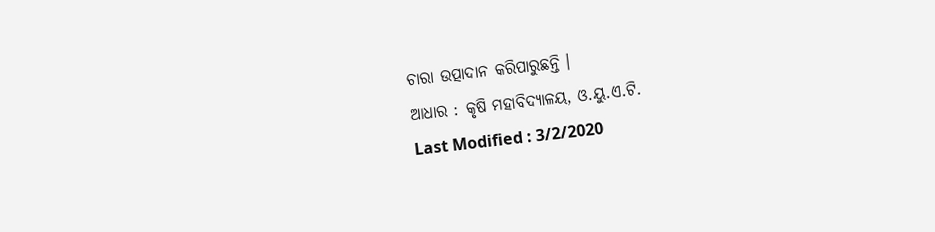ଚାରା ଉତ୍ପାଦାନ କରିପାରୁଛନ୍ତି ।
ଆଧାର : କୃଷି ମହାବିଦ୍ୟାଳୟ, ଓ.ୟୁ.ଏ.ଟି.
Last Modified : 3/2/2020